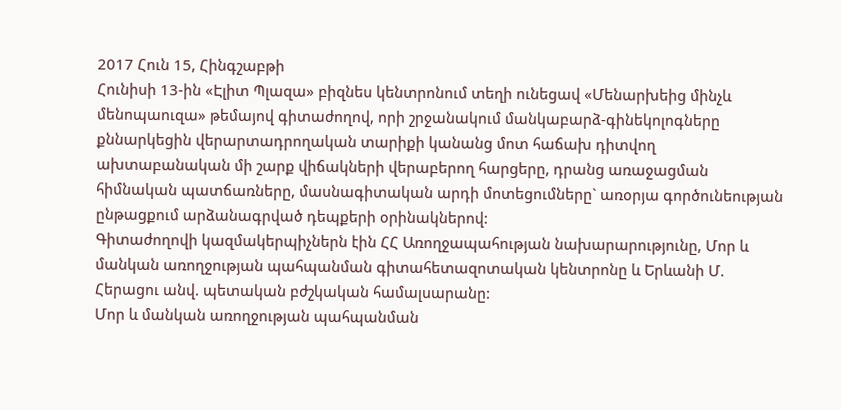2017 Հուն 15, Հինգշաբթի
Հունիսի 13-ին «Էլիտ Պլազա» բիզնես կենտրոնում տեղի ունեցավ «Մենարխեից մինչև մենոպաուզա» թեմայով գիտաժողով, որի շրջանակում մանկաբարձ-գինեկոլոգները քննարկեցին վերարտադրողական տարիքի կանանց մոտ հաճախ դիտվող ախտաբանական մի շարք վիճակների վերաբերող հարցերը, դրանց առաջացման հիմնական պատճառները, մասնագիտական արդի մոտեցումները` առօրյա գործունեության ընթացքում արձանագրված դեպքերի օրինակներով:
Գիտաժողովի կազմակերպիչներն էին ՀՀ Առողջապահության նախարարությունը, Մոր և մանկան առողջության պահպանման գիտահետազոտական կենտրոնը և Երևանի Մ. Հերացու անվ. պետական բժշկական համալսարանը:
Մոր և մանկան առողջության պահպանման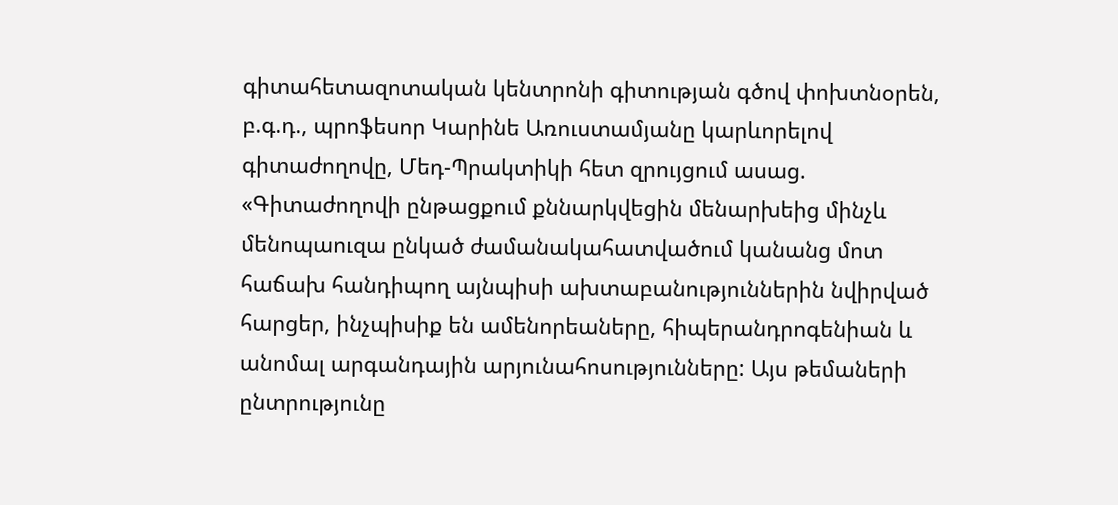գիտահետազոտական կենտրոնի գիտության գծով փոխտնօրեն, բ.գ.դ., պրոֆեսոր Կարինե Առուստամյանը կարևորելով գիտաժողովը, Մեդ-Պրակտիկի հետ զրույցում ասաց. «Գիտաժողովի ընթացքում քննարկվեցին մենարխեից մինչև մենոպաուզա ընկած ժամանակահատվածում կանանց մոտ հաճախ հանդիպող այնպիսի ախտաբանություններին նվիրված հարցեր, ինչպիսիք են ամենորեաները, հիպերանդրոգենիան և անոմալ արգանդային արյունահոսությունները: Այս թեմաների ընտրությունը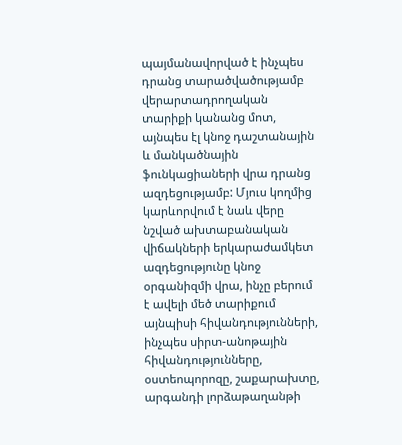պայմանավորված է ինչպես դրանց տարածվածությամբ վերարտադրողական տարիքի կանանց մոտ, այնպես էլ կնոջ դաշտանային և մանկածնային ֆունկացիաների վրա դրանց ազդեցությամբ: Մյուս կողմից կարևորվում է նաև վերը նշված ախտաբանական վիճակների երկարաժամկետ ազդեցությունը կնոջ օրգանիզմի վրա, ինչը բերում է ավելի մեծ տարիքում այնպիսի հիվանդությունների, ինչպես սիրտ-անոթային հիվանդությունները, օստեոպորոզը, շաքարախտը, արգանդի լորձաթաղանթի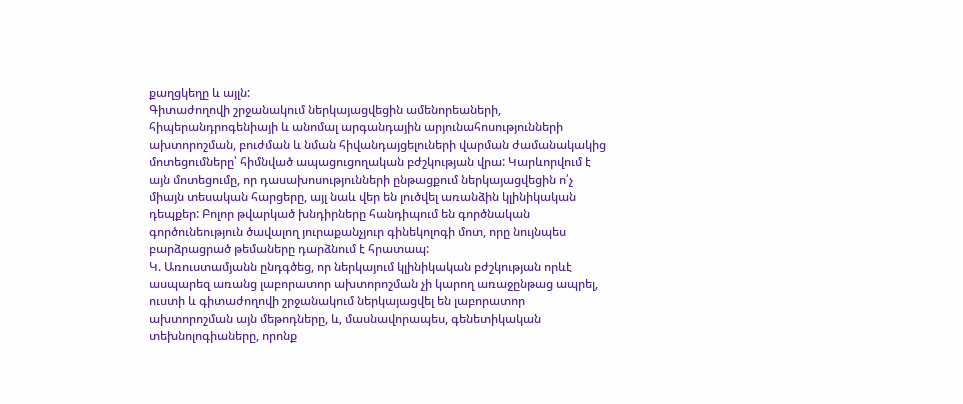քաղցկեղը և այլն:
Գիտաժողովի շրջանակում ներկայացվեցին ամենորեաների, հիպերանդրոգենիայի և անոմալ արգանդային արյունահոսությունների ախտորոշման, բուժման և նման հիվանդայցելուների վարման ժամանակակից մոտեցումները՝ հիմնված ապացուցողական բժշկության վրա: Կարևորվում է այն մոտեցումը, որ դասախոսությունների ընթացքում ներկայացվեցին ո՛չ միայն տեսական հարցերը, այլ նաև վեր են լուծվել առանձին կլինիկական դեպքեր: Բոլոր թվարկած խնդիրները հանդիպում են գործնական գործունեություն ծավալող յուրաքանչյուր գինեկոլոգի մոտ, որը նույնպես բարձրացրած թեմաները դարձնում է հրատապ:
Կ. Առուստամյանն ընդգծեց, որ ներկայում կլինիկական բժշկության որևէ ասպարեզ առանց լաբորատոր ախտորոշման չի կարող առաջընթաց ապրել, ուստի և գիտաժողովի շրջանակում ներկայացվել են լաբորատոր ախտորոշման այն մեթոդները, և, մասնավորապես, գենետիկական տեխնոլոգիաները, որոնք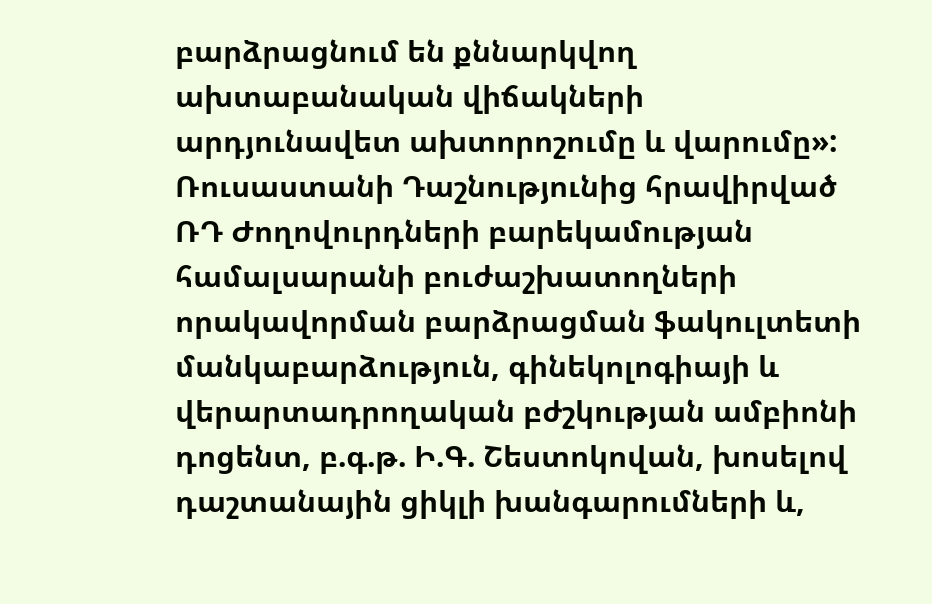բարձրացնում են քննարկվող ախտաբանական վիճակների արդյունավետ ախտորոշումը և վարումը»:
Ռուսաստանի Դաշնությունից հրավիրված ՌԴ Ժողովուրդների բարեկամության համալսարանի բուժաշխատողների որակավորման բարձրացման ֆակուլտետի մանկաբարձություն, գինեկոլոգիայի և վերարտադրողական բժշկության ամբիոնի դոցենտ, բ.գ.թ. Ի.Գ. Շեստոկովան, խոսելով դաշտանային ցիկլի խանգարումների և,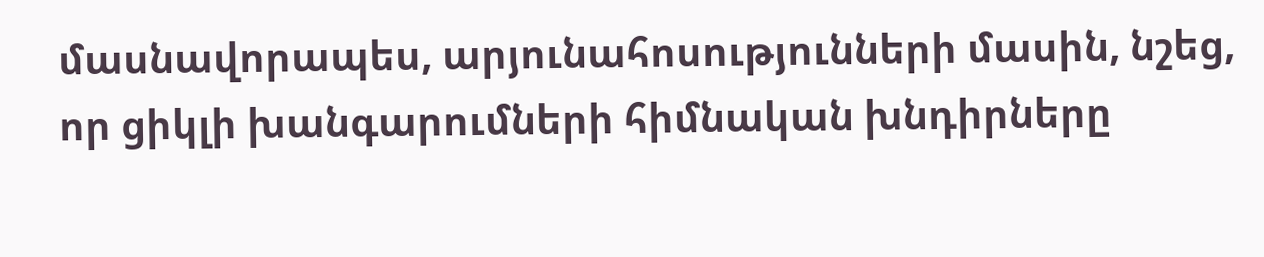մասնավորապես, արյունահոսությունների մասին, նշեց, որ ցիկլի խանգարումների հիմնական խնդիրները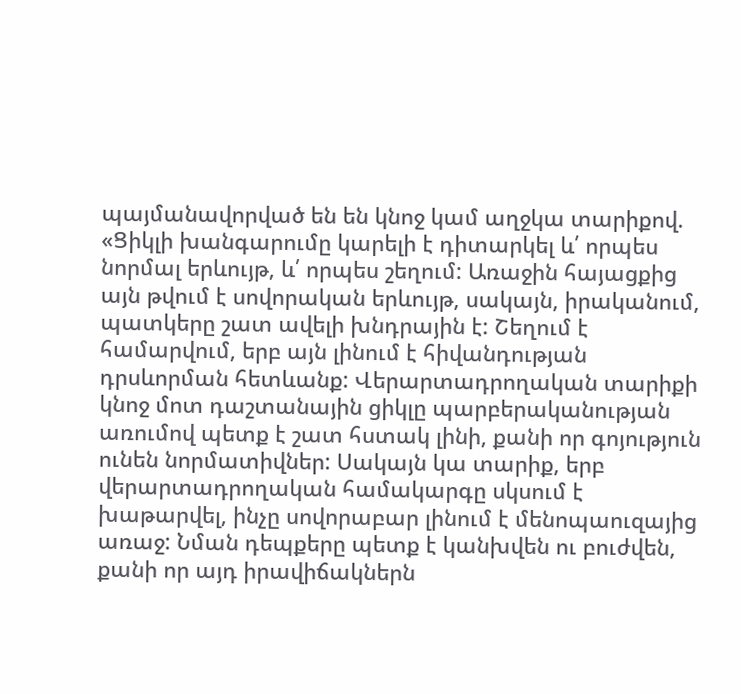պայմանավորված են են կնոջ կամ աղջկա տարիքով. «Ցիկլի խանգարումը կարելի է դիտարկել և՛ որպես նորմալ երևույթ, և՛ որպես շեղում: Առաջին հայացքից այն թվում է սովորական երևույթ, սակայն, իրականում, պատկերը շատ ավելի խնդրային է: Շեղում է համարվում, երբ այն լինում է հիվանդության դրսևորման հետևանք: Վերարտադրողական տարիքի կնոջ մոտ դաշտանային ցիկլը պարբերականության առումով պետք է շատ հստակ լինի, քանի որ գոյություն ունեն նորմատիվներ: Սակայն կա տարիք, երբ վերարտադրողական համակարգը սկսում է խաթարվել, ինչը սովորաբար լինում է մենոպաուզայից առաջ: Նման դեպքերը պետք է կանխվեն ու բուժվեն, քանի որ այդ իրավիճակներն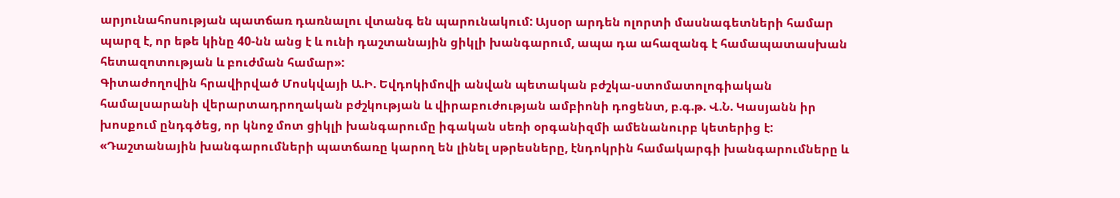արյունահոսության պատճառ դառնալու վտանգ են պարունակում: Այսօր արդեն ոլորտի մասնագետների համար պարզ է, որ եթե կինը 40-նն անց է և ունի դաշտանային ցիկլի խանգարում, ապա դա ահազանգ է համապատասխան հետազոտության և բուժման համար»:
Գիտաժողովին հրավիրված Մոսկվայի Ա.Ի. Եվդոկիմովի անվան պետական բժշկա-ստոմատոլոգիական համալսարանի վերարտադրողական բժշկության և վիրաբուժության ամբիոնի դոցենտ, բ.գ.թ. Վ.Ն. Կասյանն իր խոսքում ընդգծեց, որ կնոջ մոտ ցիկլի խանգարումը իգական սեռի օրգանիզմի ամենանուրբ կետերից է: «Դաշտանային խանգարումների պատճառը կարող են լինել սթրեսները, էնդոկրին համակարգի խանգարումները և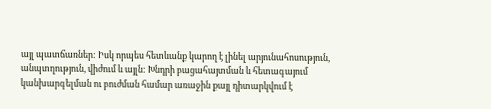այլ պատճառներ: Իսկ որպես հետևանք կարող է լինել արյունահոսություն, անպտղություն, վիժում և այլն: Խնդրի բացահայտման և հետագայում կանխարգելման ու բուժման համար առաջին քայլ դիտարկվում է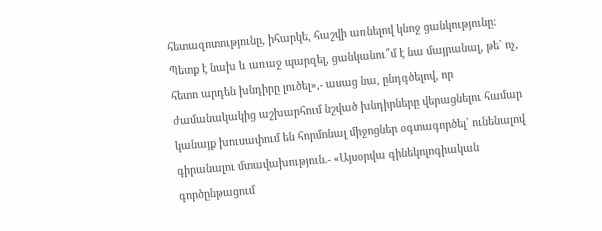հետազոտությունը, իհարկե, հաշվի առնելով կնոջ ցանկությունը: Պետք է նախ և առաջ պարզել, ցանկանու՞մ է նա մայրանալ, թե` ոչ, հետո արդեն խնդիրը լուծել»,- ասաց նա, ընդգծելով, որ ժամանակակից աշխարհում նշված խնդիրները վերացնելու համար կանայք խուսափում են հորմոնալ միջոցներ օգտագործել` ունենալով գիրանալու մտավախություն.- «Այսօրվա գինեկոլոգիական գործընթացում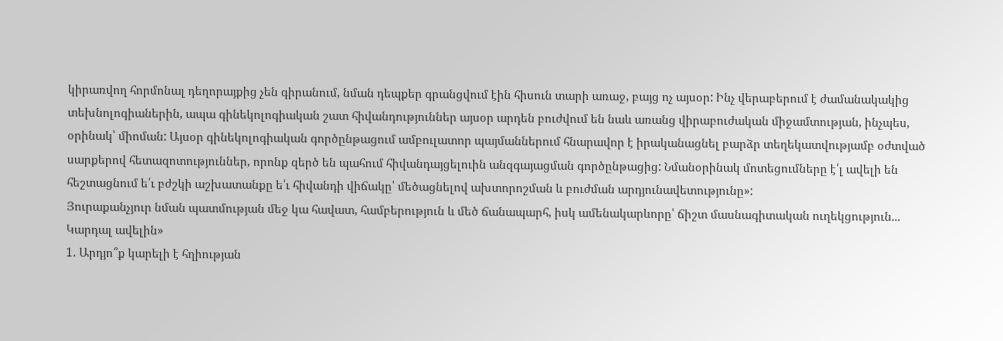կիրառվող հորմոնալ դեղորայքից չեն գիրանում, նման դեպքեր գրանցվում էին հիսուն տարի առաջ, բայց ոչ այսօր: Ինչ վերաբերում է ժամանակակից տեխնոլոգիաներին, ապա գինեկոլոգիական շատ հիվանդություններ այսօր արդեն բուժվում են նաև առանց վիրաբուժական միջամտության, ինչպես, օրինակ՝ միոման: Այսօր գինեկոլոգիական գործընթացում ամբուլատոր պայմաններում հնարավոր է իրականացնել բարձր տեղեկատվությամբ օժտված սարքերով հետազոտություններ, որոնք զերծ են պահում հիվանդայցելուին անզգայացման գործընթացից: Նմանօրինակ մոտեցումները է՛լ ավելի են հեշտացնում ե՛ւ բժշկի աշխատանքը ե՛ւ հիվանդի վիճակը՝ մեծացնելով ախտորոշման և բուժման արդյունավետությունը»:
Յուրաքանչյուր նման պատմության մեջ կա հավատ, համբերություն և մեծ ճանապարհ, իսկ ամենակարևորը՝ ճիշտ մասնագիտական ուղեկցություն...
Կարդալ ավելին»
1. Արդյո՞ք կարելի է հղիության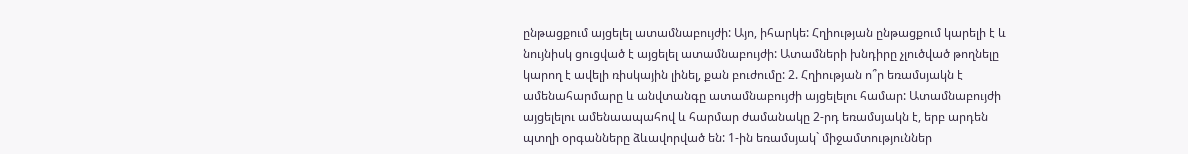ընթացքում այցելել ատամնաբույժի: Այո, իհարկե: Հղիության ընթացքում կարելի է և նույնիսկ ցուցված է այցելել ատամնաբույժի: Ատամների խնդիրը չլուծված թողնելը կարող է ավելի ռիսկային լինել, քան բուժումը: 2. Հղիության ո՞ր եռամսյակն է ամենահարմարը և անվտանգը ատամնաբույժի այցելելու համար: Ատամնաբույժի այցելելու ամենաապահով և հարմար ժամանակը 2-րդ եռամսյակն է, երբ արդեն պտղի օրգանները ձևավորված են: 1-ին եռամսյակ` միջամտություններ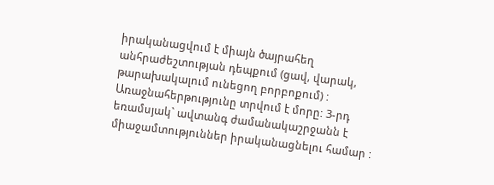իրականացվում է միայն ծայրահեղ անհրաժեշտության դեպքում (ցավ, վարակ, թարախակալում ունեցող բորբոքում) : Առաջնահերթությունը տրվում է մորը: 3-րդ եռամսյակ` ավտանգ ժամանակաշրջանն է միաջամտություններ իրականացնելու համար :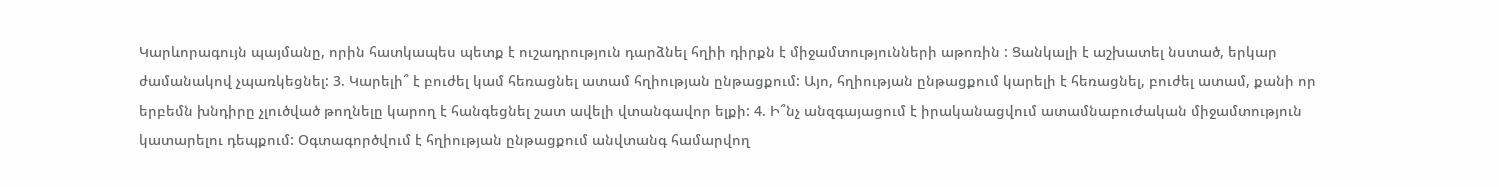Կարևորագույն պայմանը, որին հատկապես պետք է ուշադրություն դարձնել հղիի դիրքն է միջամտությունների աթոռին : Ցանկալի է աշխատել նստած, երկար ժամանակով չպառկեցնել: 3. Կարելի՞ է բուժել կամ հեռացնել ատամ հղիության ընթացքում: Այո, հղիության ընթացքում կարելի է հեռացնել, բուժել ատամ, քանի որ երբեմն խնդիրը չլուծված թողնելը կարող է հանգեցնել շատ ավելի վտանգավոր ելքի: 4. Ի՞նչ անզգայացում է իրականացվում ատամնաբուժական միջամտություն կատարելու դեպքում: Օգտագործվում է հղիության ընթացքում անվտանգ համարվող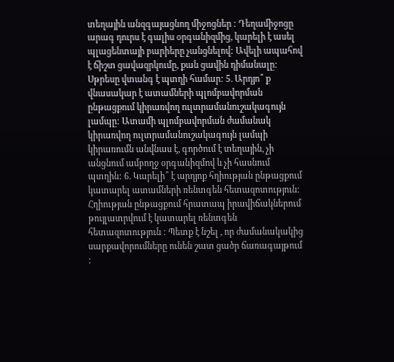տեղային անզգայացնող միջոցներ : Դեղամիջոցը արագ դուրս է գալիս օրգանիզմից, կարելի է ասել պլացենտայի բարիերը չանցնելով: Ավելի ապահով է ճիշտ ցավազրկումը, քան ցավին դիմանալը: Սթրեսը վտանգ է պտղի համար: 5. Արդյո՞ ք վնասակար է ատամների պլոմբավորման ընթացքում կիրառվող ուլտրամանուշակագույն լամպը: Ատամի պլոմբավորման ժամանակ կիրառվող ուլտրամանուշակագույն լամպի կիրառումն անվնաս է, գործում է տեղային, չի անցնում ամբողջ օրգանիզմով և չի հասնում պտղին: 6. Կարելի՞ է արդյոք հղիության ընթացքում կատարել ատամների ռենտգեն հետազոտություն: Հղիության ընթացքում հրատապ իրավիճակներում թույլատրվում է կատարել ռենտգեն հետազոտություն : Պետք է նշել , որ ժամանակակից սարքավորումները ունեն շատ ցածր ճառագայթում :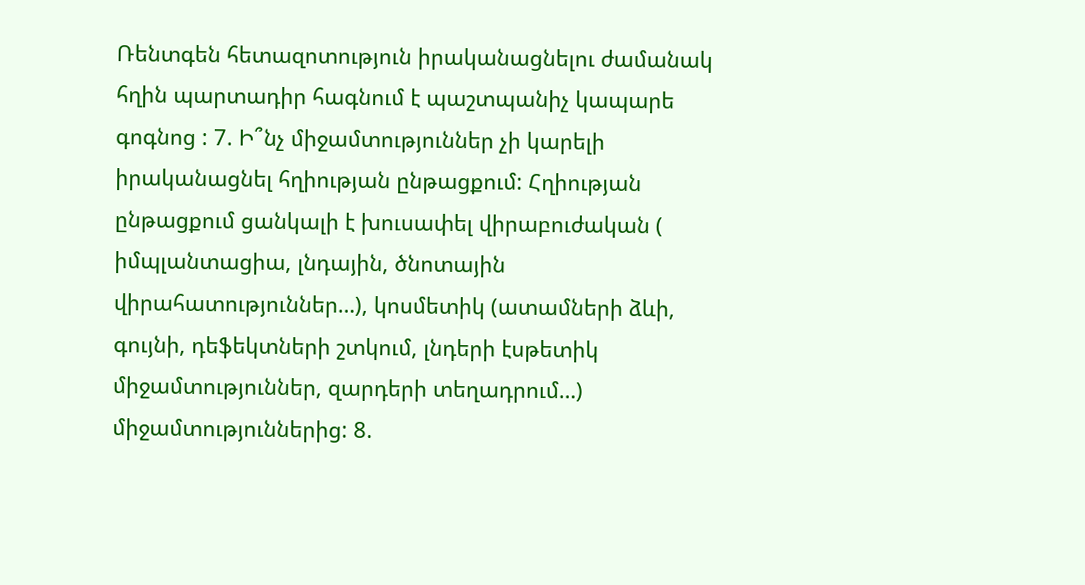Ռենտգեն հետազոտություն իրականացնելու ժամանակ հղին պարտադիր հագնում է պաշտպանիչ կապարե գոգնոց : 7. Ի՞նչ միջամտություններ չի կարելի իրականացնել հղիության ընթացքում: Հղիության ընթացքում ցանկալի է խուսափել վիրաբուժական ( իմպլանտացիա, լնդային, ծնոտային վիրահատություններ…), կոսմետիկ (ատամների ձևի, գույնի, դեֆեկտների շտկում, լնդերի էսթետիկ միջամտություններ, զարդերի տեղադրում…) միջամտություններից: 8.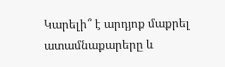Կարելի՞ է արդյոք մաքրել ատամնաքարերը և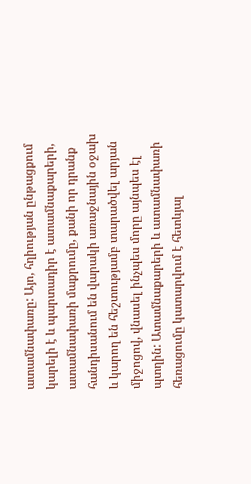ատամնափառը: Այո, հղիության ընթացքում կարելի է և պարտադիր է ատամնաքարերի, ատամնափառի մաքրումը, քանի որ դրանք հանդիսանում են վարակի առաջնային օջախ և կարող են հեշտությամբ տարածվել արյան միջոցով, վնասել ինչպես մորը այնպես էլ պտղին: Ատամնաքարերի և ատամնափառի հեռացումը կատարվում է հետևյալ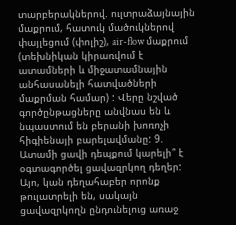տարբերակներով. ուլտրաձայնային մաքրում, հատուկ մածուկներով փայլեցում (փոլիշ), air-flow մաքրում (տեխնիկան կիրառվում է ատամների և միջատամնային անհասանելի հատվածների մաքրման համար) : Վերը նշված գործընթացները անվնաս են և նպաստում են բերանի խոռոչի հիգիենայի բարելավմանը: 9. Ատամի ցավի դեպքում կարելի՞ է օգտագործել ցավազրկող դեղեր: Այո, կան դեղահաբեր որոնք թուլատրելի են, սակայն ցավազրկողն ընդունելուց առաջ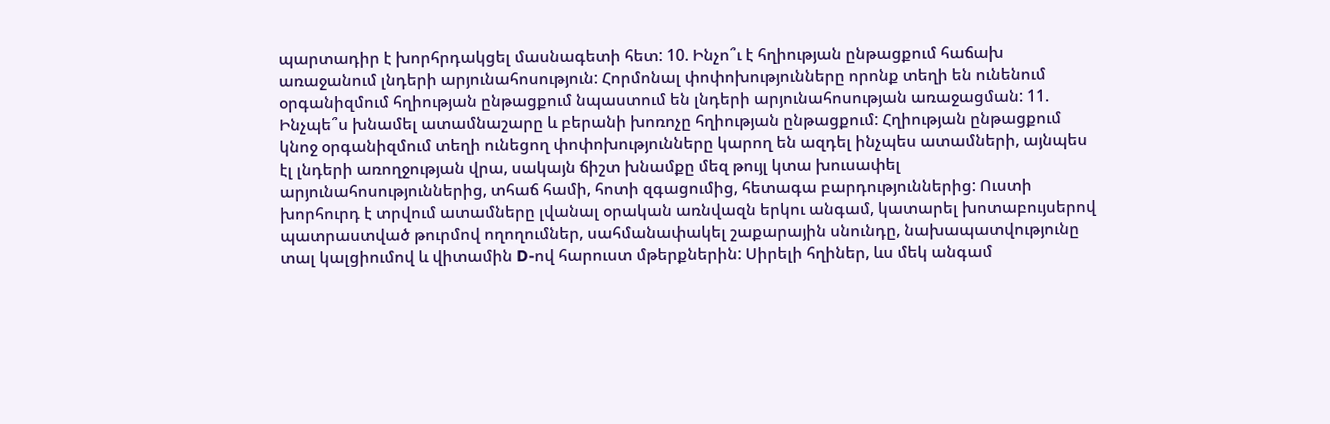պարտադիր է խորհրդակցել մասնագետի հետ: 10. Ինչո՞ւ է հղիության ընթացքում հաճախ առաջանում լնդերի արյունահոսություն: Հորմոնալ փոփոխությունները որոնք տեղի են ունենում օրգանիզմում հղիության ընթացքում նպաստում են լնդերի արյունահոսության առաջացման: 11. Ինչպե՞ս խնամել ատամնաշարը և բերանի խոռոչը հղիության ընթացքում: Հղիության ընթացքում կնոջ օրգանիզմում տեղի ունեցող փոփոխությունները կարող են ազդել ինչպես ատամների, այնպես էլ լնդերի առողջության վրա, սակայն ճիշտ խնամքը մեզ թույլ կտա խուսափել արյունահոսություններից, տհաճ համի, հոտի զգացումից, հետագա բարդություններից: Ուստի խորհուրդ է տրվում ատամները լվանալ օրական առնվազն երկու անգամ, կատարել խոտաբույսերով պատրաստված թուրմով ողողումներ, սահմանափակել շաքարային սնունդը, նախապատվությունը տալ կալցիումով և վիտամին D-ով հարուստ մթերքներին: Սիրելի հղիներ, ևս մեկ անգամ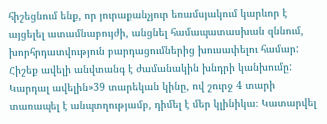հիշեցնում ենք, որ յուրաքանչյուր եռամսյակում կարևոր է այցելել ատամնաբույժի, անցնել համապատասխան զննում, խորհրդատվություն բարդացումներից խուսափելու համար: Հիշեք ավելի անվտանգ է ժամանակին խնդրի կանխումը:
Կարդալ ավելին»39 տարեկան կինը, ով շուրջ 4 տարի տառապել է անպտղությամբ, դիմել է մեր կլինիկա։ Կատարվել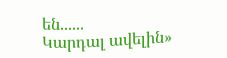են......
Կարդալ ավելին»